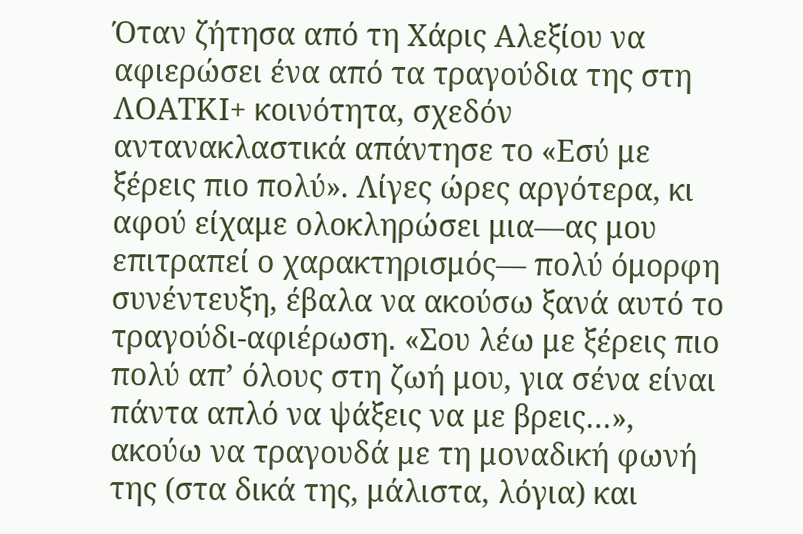Όταν ζήτησα από τη Χάρις Αλεξίου να αφιερώσει ένα από τα τραγούδια της στη ΛΟΑΤΚΙ+ κοινότητα, σχεδόν αντανακλαστικά απάντησε το «Εσύ με ξέρεις πιο πολύ». Λίγες ώρες αργότερα, κι αφού είχαμε ολοκληρώσει μια—ας μου επιτραπεί ο χαρακτηρισμός— πολύ όμορφη συνέντευξη, έβαλα να ακούσω ξανά αυτό το τραγούδι-αφιέρωση. «Σου λέω με ξέρεις πιο πολύ απ’ όλους στη ζωή μου, για σένα είναι πάντα απλό να ψάξεις να με βρεις…», ακούω να τραγουδά με τη μοναδική φωνή της (στα δικά της, μάλιστα, λόγια) και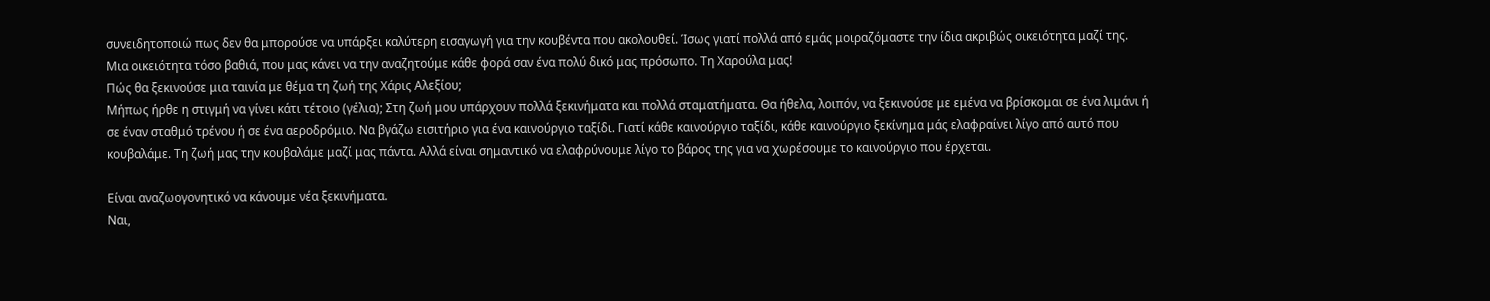συνειδητοποιώ πως δεν θα μπορούσε να υπάρξει καλύτερη εισαγωγή για την κουβέντα που ακολουθεί. Ίσως γιατί πολλά από εμάς μοιραζόμαστε την ίδια ακριβώς οικειότητα μαζί της. Μια οικειότητα τόσο βαθιά, που μας κάνει να την αναζητούμε κάθε φορά σαν ένα πολύ δικό μας πρόσωπο. Τη Χαρούλα μας!
Πώς θα ξεκινούσε μια ταινία με θέμα τη ζωή της Χάρις Αλεξίου;
Μήπως ήρθε η στιγμή να γίνει κάτι τέτοιο (γέλια); Στη ζωή μου υπάρχουν πολλά ξεκινήματα και πολλά σταματήματα. Θα ήθελα, λοιπόν, να ξεκινούσε με εμένα να βρίσκομαι σε ένα λιμάνι ή σε έναν σταθμό τρένου ή σε ένα αεροδρόμιο. Να βγάζω εισιτήριο για ένα καινούργιο ταξίδι. Γιατί κάθε καινούργιο ταξίδι, κάθε καινούργιο ξεκίνημα μάς ελαφραίνει λίγο από αυτό που κουβαλάμε. Τη ζωή μας την κουβαλάμε μαζί μας πάντα. Αλλά είναι σημαντικό να ελαφρύνουμε λίγο το βάρος της για να χωρέσουμε το καινούργιο που έρχεται.

Είναι αναζωογονητικό να κάνουμε νέα ξεκινήματα.
Ναι,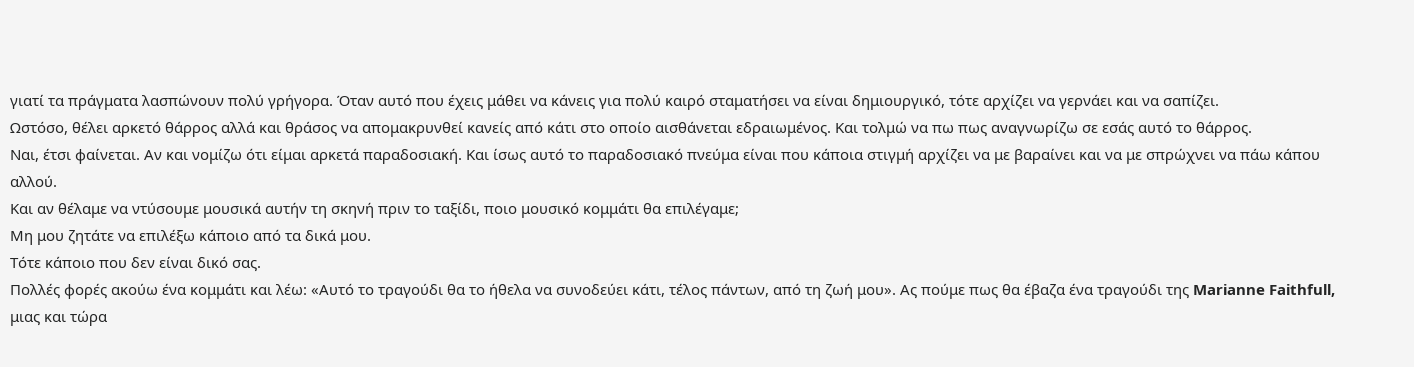γιατί τα πράγματα λασπώνουν πολύ γρήγορα. Όταν αυτό που έχεις μάθει να κάνεις για πολύ καιρό σταματήσει να είναι δημιουργικό, τότε αρχίζει να γερνάει και να σαπίζει.
Ωστόσο, θέλει αρκετό θάρρος αλλά και θράσος να απομακρυνθεί κανείς από κάτι στο οποίο αισθάνεται εδραιωμένος. Και τολμώ να πω πως αναγνωρίζω σε εσάς αυτό το θάρρος.
Ναι, έτσι φαίνεται. Αν και νομίζω ότι είμαι αρκετά παραδοσιακή. Και ίσως αυτό το παραδοσιακό πνεύμα είναι που κάποια στιγμή αρχίζει να με βαραίνει και να με σπρώχνει να πάω κάπου αλλού.
Και αν θέλαμε να ντύσουμε μουσικά αυτήν τη σκηνή πριν το ταξίδι, ποιο μουσικό κομμάτι θα επιλέγαμε;
Μη μου ζητάτε να επιλέξω κάποιο από τα δικά μου.
Τότε κάποιο που δεν είναι δικό σας.
Πολλές φορές ακούω ένα κομμάτι και λέω: «Αυτό το τραγούδι θα το ήθελα να συνοδεύει κάτι, τέλος πάντων, από τη ζωή μου». Ας πούμε πως θα έβαζα ένα τραγούδι της Marianne Faithfull, μιας και τώρα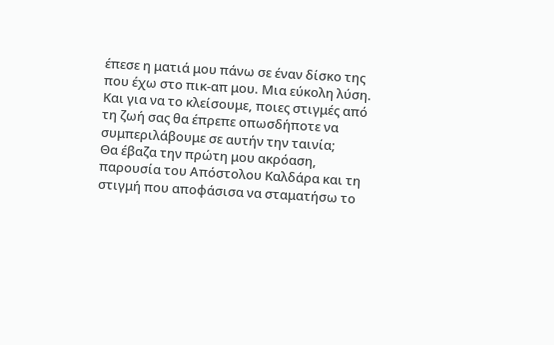έπεσε η ματιά μου πάνω σε έναν δίσκο της που έχω στο πικ-απ μου. Μια εύκολη λύση.
Και για να το κλείσουμε, ποιες στιγμές από τη ζωή σας θα έπρεπε οπωσδήποτε να συμπεριλάβουμε σε αυτήν την ταινία;
Θα έβαζα την πρώτη μου ακρόαση, παρουσία του Απόστολου Καλδάρα και τη στιγμή που αποφάσισα να σταματήσω το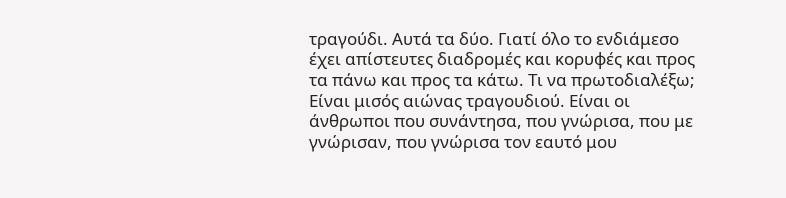τραγούδι. Αυτά τα δύο. Γιατί όλο το ενδιάμεσο έχει απίστευτες διαδρομές και κορυφές και προς τα πάνω και προς τα κάτω. Τι να πρωτοδιαλέξω; Είναι μισός αιώνας τραγουδιού. Είναι οι άνθρωποι που συνάντησα, που γνώρισα, που με γνώρισαν, που γνώρισα τον εαυτό μου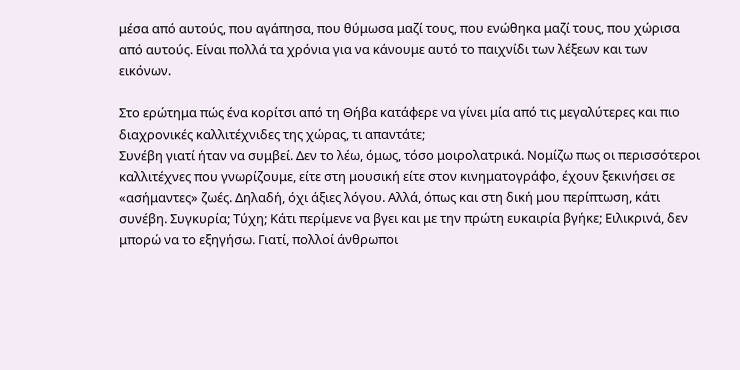μέσα από αυτούς, που αγάπησα, που θύμωσα μαζί τους, που ενώθηκα μαζί τους, που χώρισα από αυτούς. Είναι πολλά τα χρόνια για να κάνουμε αυτό το παιχνίδι των λέξεων και των εικόνων.

Στο ερώτημα πώς ένα κορίτσι από τη Θήβα κατάφερε να γίνει μία από τις μεγαλύτερες και πιο διαχρονικές καλλιτέχνιδες της χώρας, τι απαντάτε;
Συνέβη γιατί ήταν να συμβεί. Δεν το λέω, όμως, τόσο μοιρολατρικά. Νομίζω πως οι περισσότεροι καλλιτέχνες που γνωρίζουμε, είτε στη μουσική είτε στον κινηματογράφο, έχουν ξεκινήσει σε «ασήμαντες» ζωές. Δηλαδή, όχι άξιες λόγου. Αλλά, όπως και στη δική μου περίπτωση, κάτι συνέβη. Συγκυρία; Τύχη; Κάτι περίμενε να βγει και με την πρώτη ευκαιρία βγήκε; Ειλικρινά, δεν μπορώ να το εξηγήσω. Γιατί, πολλοί άνθρωποι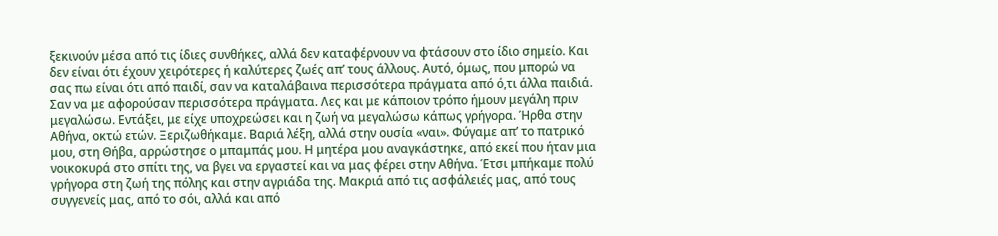ξεκινούν μέσα από τις ίδιες συνθήκες, αλλά δεν καταφέρνουν να φτάσουν στο ίδιο σημείο. Και δεν είναι ότι έχουν χειρότερες ή καλύτερες ζωές απ’ τους άλλους. Αυτό, όμως, που μπορώ να σας πω είναι ότι από παιδί, σαν να καταλάβαινα περισσότερα πράγματα από ό,τι άλλα παιδιά. Σαν να με αφορούσαν περισσότερα πράγματα. Λες και με κάποιον τρόπο ήμουν μεγάλη πριν μεγαλώσω. Εντάξει, με είχε υποχρεώσει και η ζωή να μεγαλώσω κάπως γρήγορα. Ήρθα στην Αθήνα, οκτώ ετών. Ξεριζωθήκαμε. Βαριά λέξη, αλλά στην ουσία «ναι». Φύγαμε απ’ το πατρικό μου, στη Θήβα, αρρώστησε ο μπαμπάς μου. Η μητέρα μου αναγκάστηκε, από εκεί που ήταν μια νοικοκυρά στο σπίτι της, να βγει να εργαστεί και να μας φέρει στην Αθήνα. Έτσι μπήκαμε πολύ γρήγορα στη ζωή της πόλης και στην αγριάδα της. Μακριά από τις ασφάλειές μας, από τους συγγενείς μας, από το σόι, αλλά και από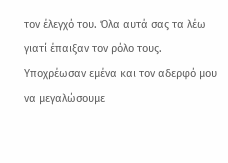τον έλεγχό του. Όλα αυτά σας τα λέω γιατί έπαιξαν τον ρόλο τους. Υποχρέωσαν εμένα και τον αδερφό μου να μεγαλώσουμε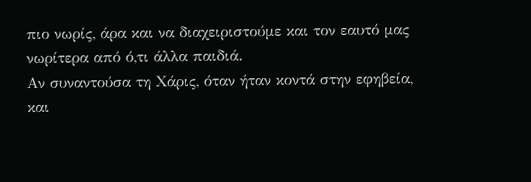πιο νωρίς, άρα και να διαχειριστούμε και τον εαυτό μας νωρίτερα από ό,τι άλλα παιδιά.
Αν συναντούσα τη Χάρις, όταν ήταν κοντά στην εφηβεία, και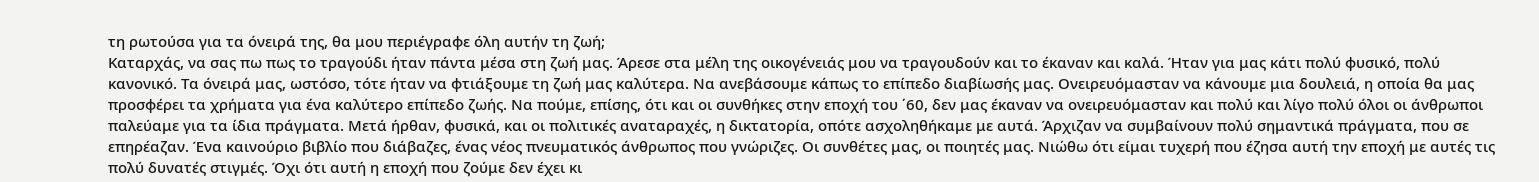τη ρωτούσα για τα όνειρά της, θα μου περιέγραφε όλη αυτήν τη ζωή;
Καταρχάς, να σας πω πως το τραγούδι ήταν πάντα μέσα στη ζωή μας. Άρεσε στα μέλη της οικογένειάς μου να τραγουδούν και το έκαναν και καλά. Ήταν για μας κάτι πολύ φυσικό, πολύ κανονικό. Τα όνειρά μας, ωστόσο, τότε ήταν να φτιάξουμε τη ζωή μας καλύτερα. Να ανεβάσουμε κάπως το επίπεδο διαβίωσής μας. Ονειρευόμασταν να κάνουμε μια δουλειά, η οποία θα μας προσφέρει τα χρήματα για ένα καλύτερο επίπεδο ζωής. Να πούμε, επίσης, ότι και οι συνθήκες στην εποχή του ΄60, δεν μας έκαναν να ονειρευόμασταν και πολύ και λίγο πολύ όλοι οι άνθρωποι παλεύαμε για τα ίδια πράγματα. Μετά ήρθαν, φυσικά, και οι πολιτικές αναταραχές, η δικτατορία, οπότε ασχοληθήκαμε με αυτά. Άρχιζαν να συμβαίνουν πολύ σημαντικά πράγματα, που σε επηρέαζαν. Ένα καινούριο βιβλίο που διάβαζες, ένας νέος πνευματικός άνθρωπος που γνώριζες. Οι συνθέτες μας, οι ποιητές μας. Νιώθω ότι είμαι τυχερή που έζησα αυτή την εποχή με αυτές τις πολύ δυνατές στιγμές. Όχι ότι αυτή η εποχή που ζούμε δεν έχει κι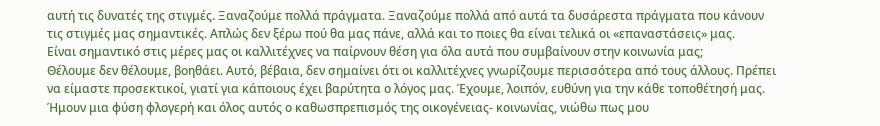αυτή τις δυνατές της στιγμές. Ξαναζούμε πολλά πράγματα. Ξαναζούμε πολλά από αυτά τα δυσάρεστα πράγματα που κάνουν τις στιγμές μας σημαντικές. Απλώς δεν ξέρω πού θα μας πάνε, αλλά και το ποιες θα είναι τελικά οι «επαναστάσεις» μας.
Είναι σημαντικό στις μέρες μας οι καλλιτέχνες να παίρνουν θέση για όλα αυτά που συμβαίνουν στην κοινωνία μας;
Θέλουμε δεν θέλουμε, βοηθάει. Αυτό, βέβαια, δεν σημαίνει ότι οι καλλιτέχνες γνωρίζουμε περισσότερα από τους άλλους. Πρέπει να είμαστε προσεκτικοί, γιατί για κάποιους έχει βαρύτητα ο λόγος μας. Έχουμε, λοιπόν, ευθύνη για την κάθε τοποθέτησή μας.
Ήμουν μια φύση φλογερή και όλος αυτός ο καθωσπρεπισμός της οικογένειας- κοινωνίας, νιώθω πως μου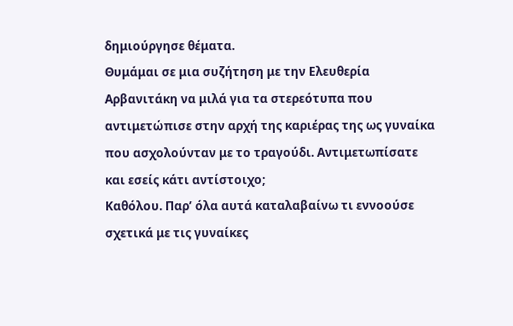δημιούργησε θέματα.
Θυμάμαι σε μια συζήτηση με την Ελευθερία Αρβανιτάκη να μιλά για τα στερεότυπα που αντιμετώπισε στην αρχή της καριέρας της ως γυναίκα που ασχολούνταν με το τραγούδι. Αντιμετωπίσατε και εσείς κάτι αντίστοιχο;
Καθόλου. Παρ’ όλα αυτά καταλαβαίνω τι εννοούσε σχετικά με τις γυναίκες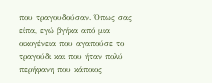που τραγουδούσαν. Όπως σας είπα, εγώ βγήκα από μια οικογένεια που αγαπούσε το τραγούδι και που ήταν πολύ περήφανη που κάποιος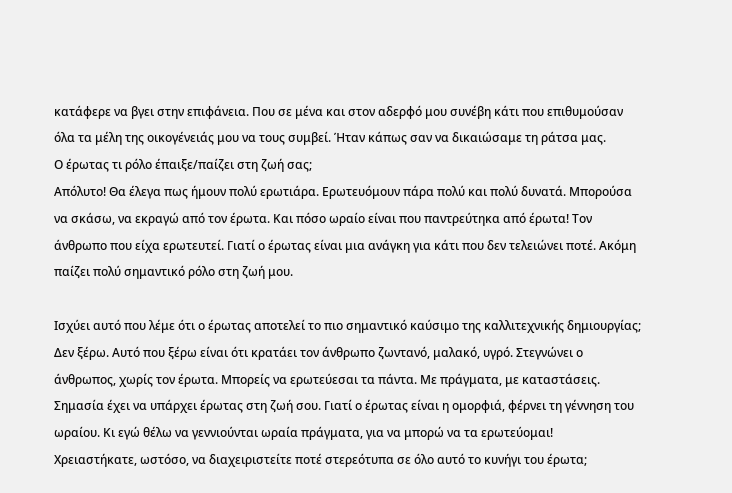κατάφερε να βγει στην επιφάνεια. Που σε μένα και στον αδερφό μου συνέβη κάτι που επιθυμούσαν όλα τα μέλη της οικογένειάς μου να τους συμβεί. Ήταν κάπως σαν να δικαιώσαμε τη ράτσα μας.
Ο έρωτας τι ρόλο έπαιξε/παίζει στη ζωή σας;
Απόλυτο! Θα έλεγα πως ήμουν πολύ ερωτιάρα. Ερωτευόμουν πάρα πολύ και πολύ δυνατά. Μπορούσα να σκάσω, να εκραγώ από τον έρωτα. Και πόσο ωραίο είναι που παντρεύτηκα από έρωτα! Τον άνθρωπο που είχα ερωτευτεί. Γιατί ο έρωτας είναι μια ανάγκη για κάτι που δεν τελειώνει ποτέ. Ακόμη παίζει πολύ σημαντικό ρόλο στη ζωή μου.

Ισχύει αυτό που λέμε ότι ο έρωτας αποτελεί το πιο σημαντικό καύσιμο της καλλιτεχνικής δημιουργίας;
Δεν ξέρω. Αυτό που ξέρω είναι ότι κρατάει τον άνθρωπο ζωντανό, μαλακό, υγρό. Στεγνώνει ο άνθρωπος, χωρίς τον έρωτα. Μπορείς να ερωτεύεσαι τα πάντα. Με πράγματα, με καταστάσεις. Σημασία έχει να υπάρχει έρωτας στη ζωή σου. Γιατί ο έρωτας είναι η ομορφιά, φέρνει τη γέννηση του ωραίου. Κι εγώ θέλω να γεννιούνται ωραία πράγματα, για να μπορώ να τα ερωτεύομαι!
Χρειαστήκατε, ωστόσο, να διαχειριστείτε ποτέ στερεότυπα σε όλο αυτό το κυνήγι του έρωτα;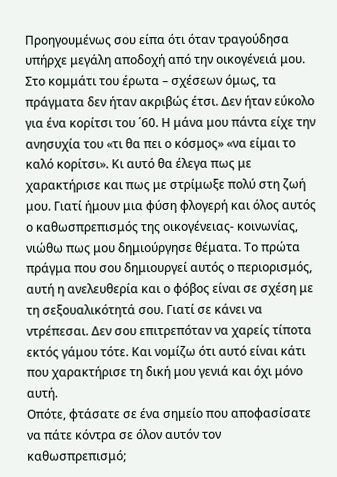Προηγουμένως σου είπα ότι όταν τραγούδησα υπήρχε μεγάλη αποδοχή από την οικογένειά μου. Στο κομμάτι του έρωτα – σχέσεων όμως, τα πράγματα δεν ήταν ακριβώς έτσι. Δεν ήταν εύκολο για ένα κορίτσι του ΄60. Η μάνα μου πάντα είχε την ανησυχία του «τι θα πει ο κόσμος» «να είμαι το καλό κορίτσι». Κι αυτό θα έλεγα πως με χαρακτήρισε και πως με στρίμωξε πολύ στη ζωή μου. Γιατί ήμουν μια φύση φλογερή και όλος αυτός ο καθωσπρεπισμός της οικογένειας- κοινωνίας, νιώθω πως μου δημιούργησε θέματα. Το πρώτα πράγμα που σου δημιουργεί αυτός ο περιορισμός, αυτή η ανελευθερία και ο φόβος είναι σε σχέση με τη σεξουαλικότητά σου. Γιατί σε κάνει να ντρέπεσαι. Δεν σου επιτρεπόταν να χαρείς τίποτα εκτός γάμου τότε. Και νομίζω ότι αυτό είναι κάτι που χαρακτήρισε τη δική μου γενιά και όχι μόνο αυτή.
Οπότε, φτάσατε σε ένα σημείο που αποφασίσατε να πάτε κόντρα σε όλον αυτόν τον καθωσπρεπισμό;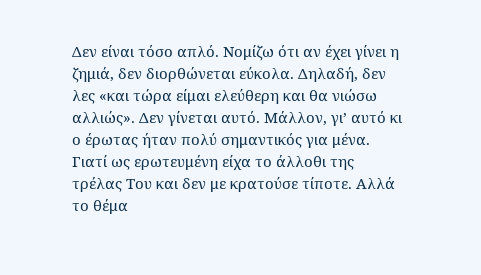Δεν είναι τόσο απλό. Νομίζω ότι αν έχει γίνει η ζημιά, δεν διορθώνεται εύκολα. Δηλαδή, δεν λες «και τώρα είμαι ελεύθερη και θα νιώσω αλλιώς». Δεν γίνεται αυτό. Μάλλον, γι’ αυτό κι ο έρωτας ήταν πολύ σημαντικός για μένα. Γιατί ως ερωτευμένη είχα το άλλοθι της τρέλας Του και δεν με κρατούσε τίποτε. Αλλά το θέμα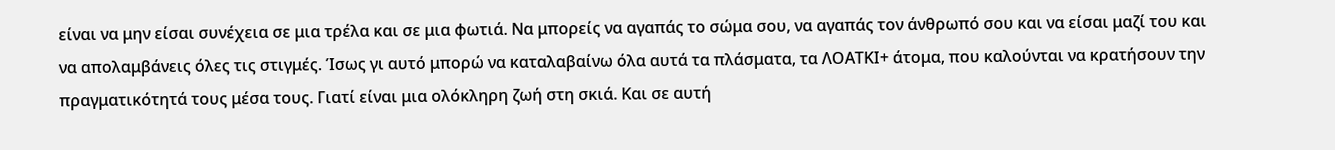είναι να μην είσαι συνέχεια σε μια τρέλα και σε μια φωτιά. Να μπορείς να αγαπάς το σώμα σου, να αγαπάς τον άνθρωπό σου και να είσαι μαζί του και να απολαμβάνεις όλες τις στιγμές. Ίσως γι αυτό μπορώ να καταλαβαίνω όλα αυτά τα πλάσματα, τα ΛΟΑΤΚΙ+ άτομα, που καλούνται να κρατήσουν την πραγματικότητά τους μέσα τους. Γιατί είναι μια ολόκληρη ζωή στη σκιά. Και σε αυτή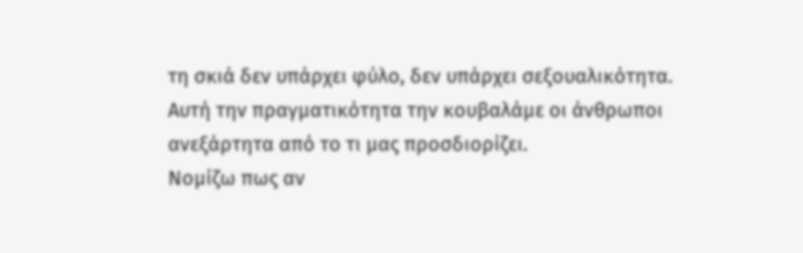τη σκιά δεν υπάρχει φύλο, δεν υπάρχει σεξουαλικότητα. Αυτή την πραγματικότητα την κουβαλάμε οι άνθρωποι ανεξάρτητα από το τι μας προσδιορίζει.
Νομίζω πως αν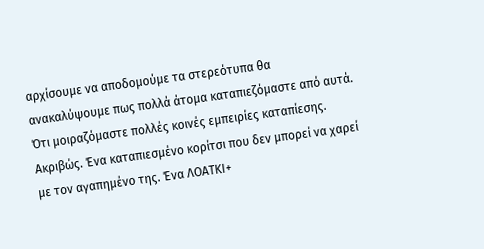αρχίσουμε να αποδομούμε τα στερεότυπα θα ανακαλύψουμε πως πολλά άτομα καταπιεζόμαστε από αυτά. Ότι μοιραζόμαστε πολλές κοινές εμπειρίες καταπίεσης.
Ακριβώς. Ένα καταπιεσμένο κορίτσι που δεν μπορεί να χαρεί με τον αγαπημένο της. Ένα ΛΟΑΤΚΙ+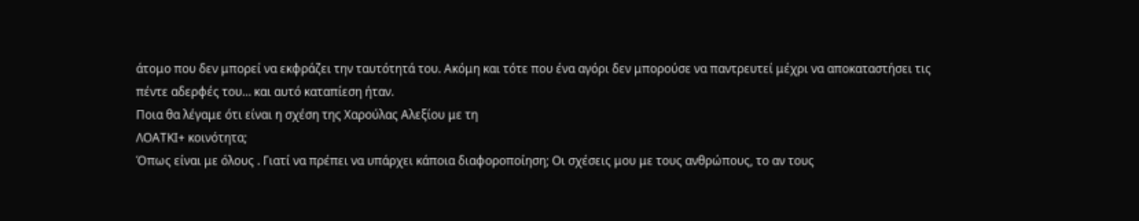άτομο που δεν μπορεί να εκφράζει την ταυτότητά του. Ακόμη και τότε που ένα αγόρι δεν μπορούσε να παντρευτεί μέχρι να αποκαταστήσει τις πέντε αδερφές του… και αυτό καταπίεση ήταν.
Ποια θα λέγαμε ότι είναι η σχέση της Χαρούλας Αλεξίου με τη
ΛΟΑΤΚΙ+ κοινότητα;
Όπως είναι με όλους . Γιατί να πρέπει να υπάρχει κάποια διαφοροποίηση; Οι σχέσεις μου με τους ανθρώπους, το αν τους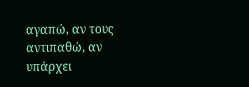αγαπώ, αν τους αντιπαθώ, αν υπάρχει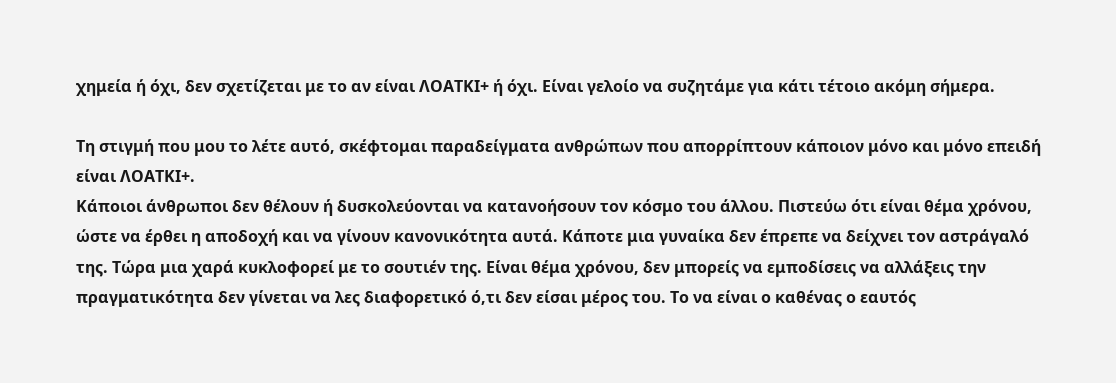χημεία ή όχι, δεν σχετίζεται με το αν είναι ΛΟΑΤΚΙ+ ή όχι. Είναι γελοίο να συζητάμε για κάτι τέτοιο ακόμη σήμερα.

Τη στιγμή που μου το λέτε αυτό, σκέφτομαι παραδείγματα ανθρώπων που απορρίπτουν κάποιον μόνο και μόνο επειδή είναι ΛΟΑΤΚΙ+.
Κάποιοι άνθρωποι δεν θέλουν ή δυσκολεύονται να κατανοήσουν τον κόσμο του άλλου. Πιστεύω ότι είναι θέμα χρόνου, ώστε να έρθει η αποδοχή και να γίνουν κανονικότητα αυτά. Κάποτε μια γυναίκα δεν έπρεπε να δείχνει τον αστράγαλό της. Τώρα μια χαρά κυκλοφορεί με το σουτιέν της. Είναι θέμα χρόνου, δεν μπορείς να εμποδίσεις να αλλάξεις την πραγματικότητα δεν γίνεται να λες διαφορετικό ό,τι δεν είσαι μέρος του. Το να είναι ο καθένας ο εαυτός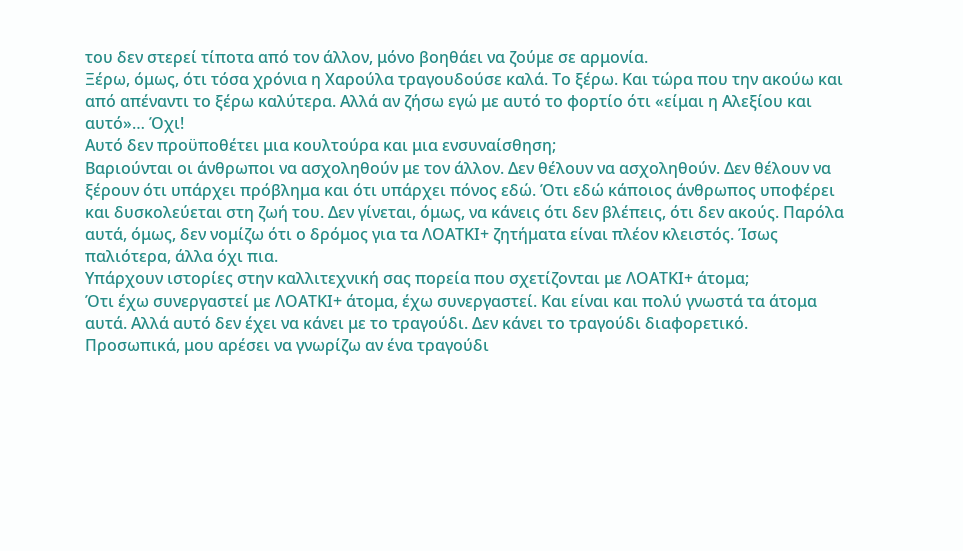του δεν στερεί τίποτα από τον άλλον, μόνο βοηθάει να ζούμε σε αρμονία.
Ξέρω, όμως, ότι τόσα χρόνια η Χαρούλα τραγουδούσε καλά. Το ξέρω. Και τώρα που την ακούω και από απέναντι το ξέρω καλύτερα. Αλλά αν ζήσω εγώ με αυτό το φορτίο ότι «είμαι η Αλεξίου και αυτό»… Όχι!
Αυτό δεν προϋποθέτει μια κουλτούρα και μια ενσυναίσθηση;
Βαριούνται οι άνθρωποι να ασχοληθούν με τον άλλον. Δεν θέλουν να ασχοληθούν. Δεν θέλουν να ξέρουν ότι υπάρχει πρόβλημα και ότι υπάρχει πόνος εδώ. Ότι εδώ κάποιος άνθρωπος υποφέρει και δυσκολεύεται στη ζωή του. Δεν γίνεται, όμως, να κάνεις ότι δεν βλέπεις, ότι δεν ακούς. Παρόλα αυτά, όμως, δεν νομίζω ότι ο δρόμος για τα ΛΟΑΤΚΙ+ ζητήματα είναι πλέον κλειστός. Ίσως παλιότερα, άλλα όχι πια.
Υπάρχουν ιστορίες στην καλλιτεχνική σας πορεία που σχετίζονται με ΛΟΑΤΚΙ+ άτομα;
Ότι έχω συνεργαστεί με ΛΟΑΤΚΙ+ άτομα, έχω συνεργαστεί. Και είναι και πολύ γνωστά τα άτομα αυτά. Αλλά αυτό δεν έχει να κάνει με το τραγούδι. Δεν κάνει το τραγούδι διαφορετικό.
Προσωπικά, μου αρέσει να γνωρίζω αν ένα τραγούδι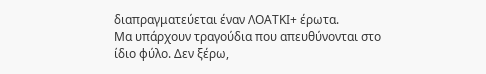διαπραγματεύεται έναν ΛΟΑΤΚΙ+ έρωτα.
Μα υπάρχουν τραγούδια που απευθύνονται στο ίδιο φύλο. Δεν ξέρω,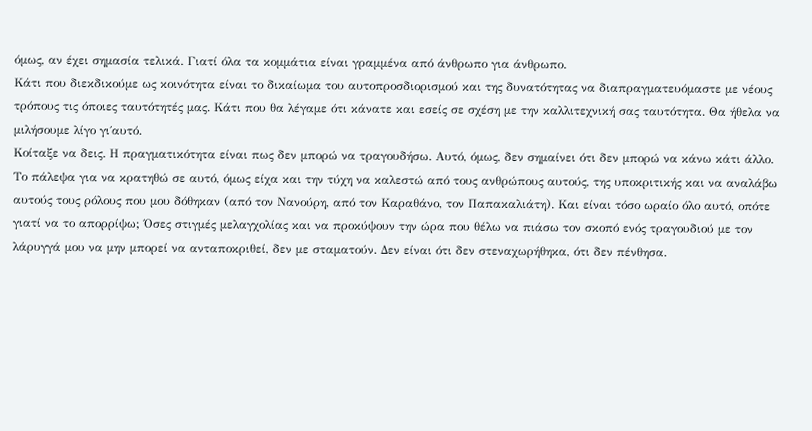όμως, αν έχει σημασία τελικά. Γιατί όλα τα κομμάτια είναι γραμμένα από άνθρωπο για άνθρωπο.
Κάτι που διεκδικούμε ως κοινότητα είναι το δικαίωμα του αυτοπροσδιορισμού και της δυνατότητας να διαπραγματευόμαστε με νέους τρόπους τις όποιες ταυτότητές μας. Κάτι που θα λέγαμε ότι κάνατε και εσείς σε σχέση με την καλλιτεχνική σας ταυτότητα. Θα ήθελα να μιλήσουμε λίγο γι΄αυτό.
Κοίταξε να δεις. Η πραγματικότητα είναι πως δεν μπορώ να τραγουδήσω. Αυτό, όμως, δεν σημαίνει ότι δεν μπορώ να κάνω κάτι άλλο. Το πάλεψα για να κρατηθώ σε αυτό, όμως είχα και την τύχη να καλεστώ από τους ανθρώπους αυτούς, της υποκριτικής και να αναλάβω αυτούς τους ρόλους που μου δόθηκαν (από τον Νανούρη, από τον Καραθάνο, τον Παπακαλιάτη). Και είναι τόσο ωραίο όλο αυτό, οπότε γιατί να το απορρίψω; Όσες στιγμές μελαγχολίας και να προκύψουν την ώρα που θέλω να πιάσω τον σκοπό ενός τραγουδιού με τον λάρυγγά μου να μην μπορεί να ανταποκριθεί, δεν με σταματούν. Δεν είναι ότι δεν στεναχωρήθηκα, ότι δεν πένθησα.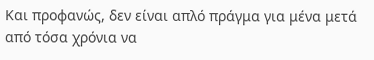Και προφανώς, δεν είναι απλό πράγμα για μένα μετά από τόσα χρόνια να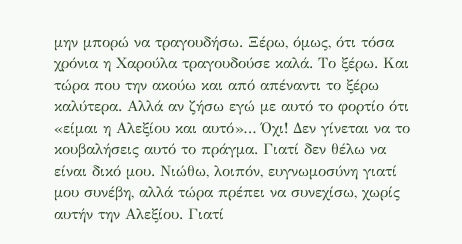μην μπορώ να τραγουδήσω. Ξέρω, όμως, ότι τόσα χρόνια η Χαρούλα τραγουδούσε καλά. Το ξέρω. Και τώρα που την ακούω και από απέναντι το ξέρω καλύτερα. Αλλά αν ζήσω εγώ με αυτό το φορτίο ότι «είμαι η Αλεξίου και αυτό»… Όχι! Δεν γίνεται να το κουβαλήσεις αυτό το πράγμα. Γιατί δεν θέλω να είναι δικό μου. Νιώθω, λοιπόν, ευγνωμοσύνη γιατί μου συνέβη, αλλά τώρα πρέπει να συνεχίσω, χωρίς αυτήν την Αλεξίου. Γιατί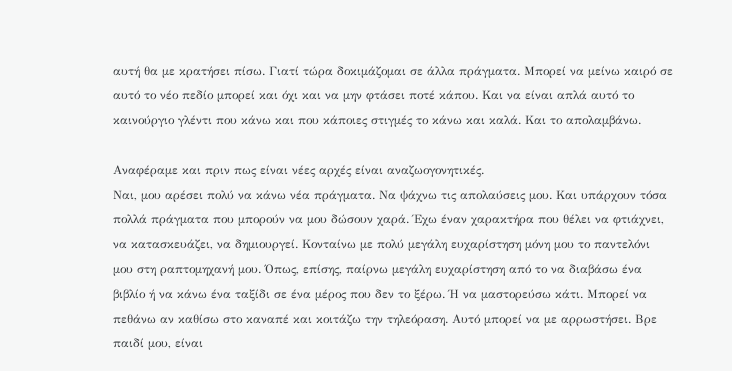αυτή θα με κρατήσει πίσω. Γιατί τώρα δοκιμάζομαι σε άλλα πράγματα. Μπορεί να μείνω καιρό σε αυτό το νέο πεδίο μπορεί και όχι και να μην φτάσει ποτέ κάπου. Και να είναι απλά αυτό το καινούργιο γλέντι που κάνω και που κάποιες στιγμές το κάνω και καλά. Και το απολαμβάνω.

Αναφέραμε και πριν πως είναι νέες αρχές είναι αναζωογονητικές.
Ναι, μου αρέσει πολύ να κάνω νέα πράγματα. Να ψάχνω τις απολαύσεις μου. Και υπάρχουν τόσα πολλά πράγματα που μπορούν να μου δώσουν χαρά. Έχω έναν χαρακτήρα που θέλει να φτιάχνει, να κατασκευάζει, να δημιουργεί. Κονταίνω με πολύ μεγάλη ευχαρίστηση μόνη μου το παντελόνι μου στη ραπτομηχανή μου. Όπως, επίσης, παίρνω μεγάλη ευχαρίστηση από το να διαβάσω ένα βιβλίο ή να κάνω ένα ταξίδι σε ένα μέρος που δεν το ξέρω. Ή να μαστορεύσω κάτι. Μπορεί να πεθάνω αν καθίσω στο καναπέ και κοιτάζω την τηλεόραση. Αυτό μπορεί να με αρρωστήσει. Βρε παιδί μου, είναι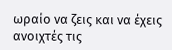ωραίο να ζεις και να έχεις ανοιχτές τις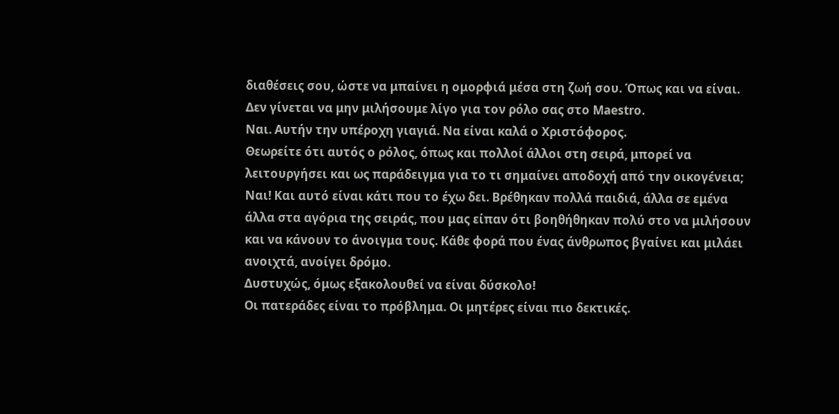διαθέσεις σου, ώστε να μπαίνει η ομορφιά μέσα στη ζωή σου. Όπως και να είναι.
Δεν γίνεται να μην μιλήσουμε λίγο για τον ρόλο σας στο Μaestro.
Ναι. Αυτήν την υπέροχη γιαγιά. Να είναι καλά ο Χριστόφορος.
Θεωρείτε ότι αυτός ο ρόλος, όπως και πολλοί άλλοι στη σειρά, μπορεί να λειτουργήσει και ως παράδειγμα για το τι σημαίνει αποδοχή από την οικογένεια;
Ναι! Και αυτό είναι κάτι που το έχω δει. Βρέθηκαν πολλά παιδιά, άλλα σε εμένα άλλα στα αγόρια της σειράς, που μας είπαν ότι βοηθήθηκαν πολύ στο να μιλήσουν και να κάνουν το άνοιγμα τους. Κάθε φορά που ένας άνθρωπος βγαίνει και μιλάει ανοιχτά, ανοίγει δρόμο.
Δυστυχώς, όμως εξακολουθεί να είναι δύσκολο!
Οι πατεράδες είναι το πρόβλημα. Οι μητέρες είναι πιο δεκτικές.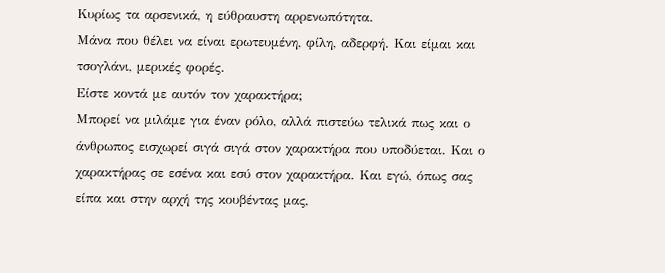Κυρίως τα αρσενικά, η εύθραυστη αρρενωπότητα.
Μάνα που θέλει να είναι ερωτευμένη, φίλη, αδερφή. Και είμαι και τσογλάνι, μερικές φορές.
Είστε κοντά με αυτόν τον χαρακτήρα;
Μπορεί να μιλάμε για έναν ρόλο, αλλά πιστεύω τελικά πως και ο άνθρωπος εισχωρεί σιγά σιγά στον χαρακτήρα που υποδύεται. Και ο χαρακτήρας σε εσένα και εσύ στον χαρακτήρα. Και εγώ, όπως σας είπα και στην αρχή της κουβέντας μας,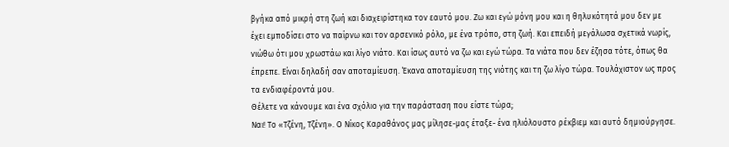βγήκα από μικρή στη ζωή και διαχειρίστηκα τον εαυτό μου. Ζω και εγώ μόνη μου και η θηλυκότητά μου δεν με έχει εμποδίσει στο να παίρνω και τον αρσενικό ρόλο, με ένα τρόπο, στη ζωή. Και επειδή μεγάλωσα σχετικά νωρίς, νιώθω ότι μου χρωστάω και λίγο νιάτο. Και ίσως αυτό να ζω και εγώ τώρα. Τα νιάτα που δεν έζησα τότε, όπως θα έπρεπε. Είναι δηλαδή σαν αποταμίευση. Έκανα αποταμίευση της νιότης και τη ζω λίγο τώρα. Τουλάχιστον ως προς τα ενδιαφέροντά μου.
Θέλετε να κάνουμε και ένα σχόλιο για την παράσταση που είστε τώρα;
Ναι! Το «Τζένη, Τζένη». Ο Νίκος Καραθάνος μας μίλησε-μας έταξε- ένα ηλιόλουστο ρέκβιεμ και αυτό δημιούργησε.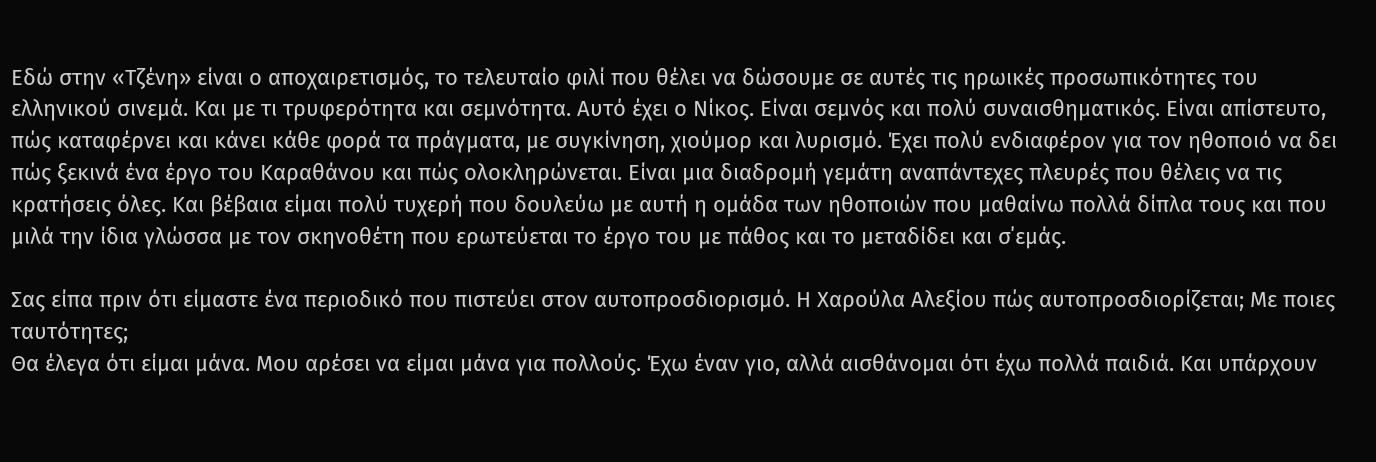Εδώ στην «Τζένη» είναι ο αποχαιρετισμός, το τελευταίο φιλί που θέλει να δώσουμε σε αυτές τις ηρωικές προσωπικότητες του ελληνικού σινεμά. Και με τι τρυφερότητα και σεμνότητα. Αυτό έχει ο Νίκος. Είναι σεμνός και πολύ συναισθηματικός. Είναι απίστευτο, πώς καταφέρνει και κάνει κάθε φορά τα πράγματα, με συγκίνηση, χιούμορ και λυρισμό. Έχει πολύ ενδιαφέρον για τον ηθοποιό να δει πώς ξεκινά ένα έργο του Καραθάνου και πώς ολοκληρώνεται. Είναι μια διαδρομή γεμάτη αναπάντεχες πλευρές που θέλεις να τις κρατήσεις όλες. Και βέβαια είμαι πολύ τυχερή που δουλεύω με αυτή η ομάδα των ηθοποιών που μαθαίνω πολλά δίπλα τους και που μιλά την ίδια γλώσσα με τον σκηνοθέτη που ερωτεύεται το έργο του με πάθος και το μεταδίδει και σ΄εμάς.

Σας είπα πριν ότι είμαστε ένα περιοδικό που πιστεύει στον αυτοπροσδιορισμό. Η Χαρούλα Αλεξίου πώς αυτοπροσδιορίζεται; Με ποιες ταυτότητες;
Θα έλεγα ότι είμαι μάνα. Μου αρέσει να είμαι μάνα για πολλούς. Έχω έναν γιο, αλλά αισθάνομαι ότι έχω πολλά παιδιά. Και υπάρχουν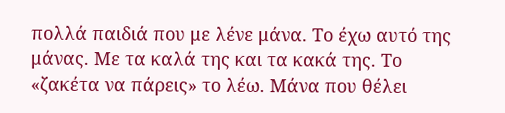πολλά παιδιά που με λένε μάνα. Το έχω αυτό της μάνας. Με τα καλά της και τα κακά της. Το «ζακέτα να πάρεις» το λέω. Μάνα που θέλει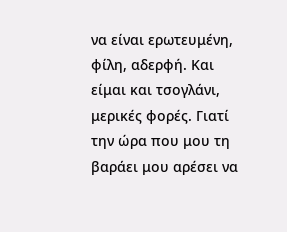να είναι ερωτευμένη, φίλη, αδερφή. Και είμαι και τσογλάνι, μερικές φορές. Γιατί την ώρα που μου τη βαράει μου αρέσει να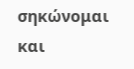σηκώνομαι και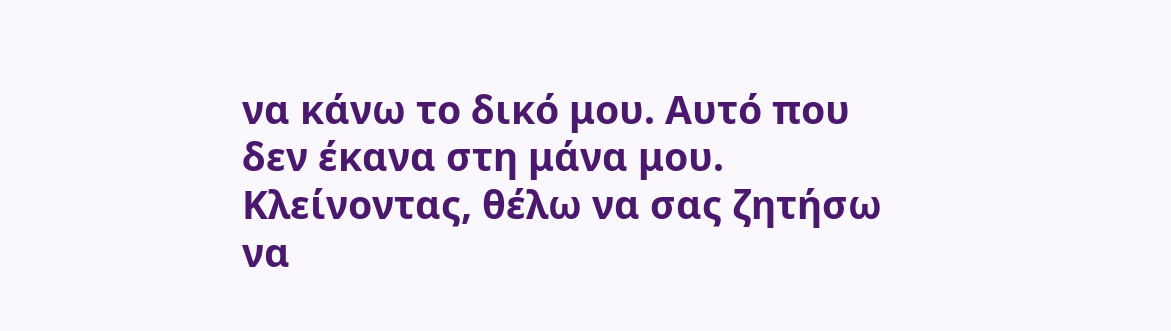να κάνω το δικό μου. Αυτό που δεν έκανα στη μάνα μου.
Κλείνοντας, θέλω να σας ζητήσω να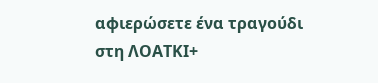αφιερώσετε ένα τραγούδι στη ΛΟΑΤΚΙ+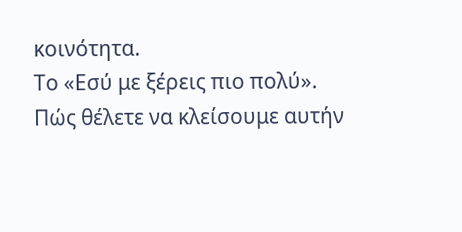κοινότητα.
Το «Εσύ με ξέρεις πιο πολύ».
Πώς θέλετε να κλείσουμε αυτήν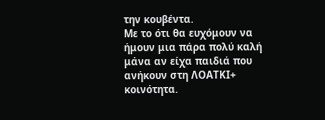την κουβέντα.
Με το ότι θα ευχόμουν να ήμουν μια πάρα πολύ καλή μάνα αν είχα παιδιά που ανήκουν στη ΛΟΑΤΚΙ+ κοινότητα.